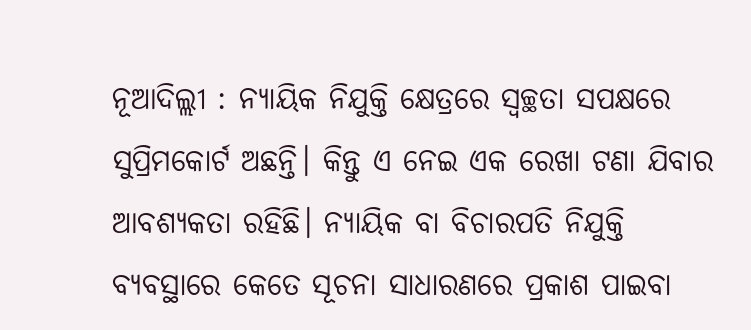ନୂଆଦିଲ୍ଲୀ : ନ୍ୟାୟିକ ନିଯୁକ୍ତି କ୍ଷେତ୍ରରେ ସ୍ବଚ୍ଛତା ସପକ୍ଷରେ ସୁପ୍ରିମକୋର୍ଟ ଅଛନ୍ତି। କିନ୍ତୁ ଏ ନେଇ ଏକ ରେଖା ଟଣା ଯିବାର ଆବଶ୍ୟକତା ରହିଛି। ନ୍ୟାୟିକ ବା ବିଚାରପତି ନିଯୁକ୍ତି ବ୍ୟବସ୍ଥାରେ କେତେ ସୂଚନା ସାଧାରଣରେ ପ୍ରକାଶ ପାଇବା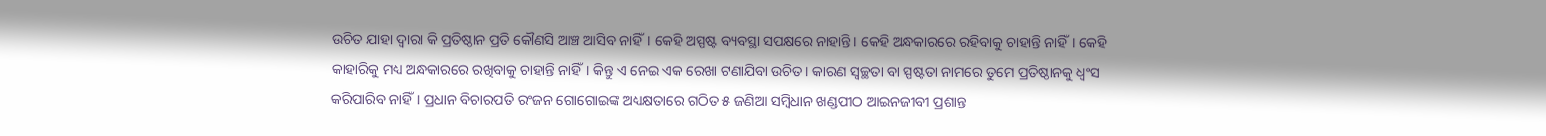ଉଚିତ ଯାହା ଦ୍ବାରା କି ପ୍ରତିଷ୍ଠାନ ପ୍ରତି କୌଣସି ଆଞ୍ଚ ଆସିବ ନାହିଁ। କେହି ଅସ୍ପଷ୍ଟ ବ୍ୟବସ୍ଥା ସପକ୍ଷରେ ନାହାନ୍ତି। କେହି ଅନ୍ଧକାରରେ ରହିବାକୁ ଚାହାନ୍ତି ନାହିଁ। କେହି କାହାରିକୁ ମଧ୍ୟ ଅନ୍ଧକାରରେ ରଖିବାକୁ ଚାହାନ୍ତି ନାହିଁ। କିନ୍ତୁ ଏ ନେଇ ଏକ ରେଖା ଟଣାଯିବା ଉଚିତ। କାରଣ ସ୍ବଚ୍ଛତା ବା ସ୍ପଷ୍ଟତା ନାମରେ ତୁମେ ପ୍ରତିଷ୍ଠାନକୁ ଧ୍ବଂସ କରିପାରିବ ନାହିଁ। ପ୍ରଧାନ ବିଚାରପତି ରଂଜନ ଗୋଗୋଇଙ୍କ ଅଧ୍ୟକ୍ଷତାରେ ଗଠିତ ୫ ଜଣିଆ ସମ୍ବିଧାନ ଖଣ୍ଡପୀଠ ଆଇନଜୀବୀ ପ୍ରଶାନ୍ତ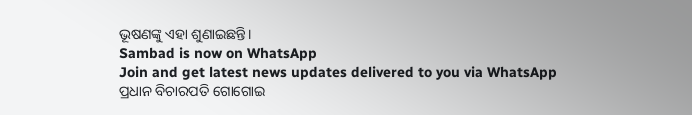ଭୂଷଣଙ୍କୁ ଏହା ଶୁଣାଇଛନ୍ତି।
Sambad is now on WhatsApp
Join and get latest news updates delivered to you via WhatsApp
ପ୍ରଧାନ ବିଚାରପତି ଗୋଗୋଇ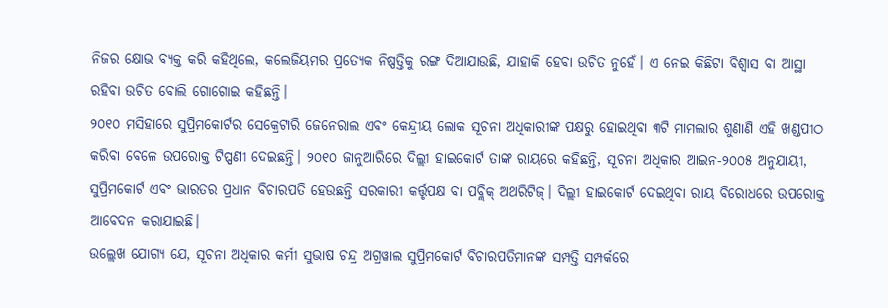ନିଜର କ୍ଷୋଭ ବ୍ୟକ୍ତ କରି କହିଥିଲେ, କଲେଜିୟମର ପ୍ରତ୍ୟେକ ନିଷ୍ପତ୍ତିକୁ ରଙ୍ଗ ଦିଆଯାଉଛି, ଯାହାକି ହେବା ଉଚିତ ନୁହେଁ। ଏ ନେଇ କିଛିଟା ବିଶ୍ବାସ ବା ଆସ୍ଥା ରହିବା ଉଚିତ ବୋଲି ଗୋଗୋଇ କହିଛନ୍ତି।
୨୦୧୦ ମସିହାରେ ସୁପ୍ରିମକୋର୍ଟର ସେକ୍ରେଟାରି ଜେନେରାଲ ଏବଂ କେନ୍ଦ୍ରୀୟ ଲୋକ ସୂଚନା ଅଧିକାରୀଙ୍କ ପକ୍ଷରୁ ହୋଇଥିବା ୩ଟି ମାମଲାର ଶୁଣାଣି ଏହି ଖଣ୍ଡପୀଠ କରିବା ବେଳେ ଉପରୋକ୍ତ ଟିପ୍ପଣୀ ଦେଇଛନ୍ତି। ୨୦୧୦ ଜାନୁଆରିରେ ଦିଲ୍ଲୀ ହାଇକୋର୍ଟ ତାଙ୍କ ରାୟରେ କହିଛନ୍ତି, ସୂଚନା ଅଧିକାର ଆଇନ-୨୦୦୫ ଅନୁଯାୟୀ, ସୁପ୍ରିମକୋର୍ଟ ଏବଂ ଭାରତର ପ୍ରଧାନ ବିଚାରପତି ହେଉଛନ୍ତି ସରକାରୀ କର୍ତ୍ତୃପକ୍ଷ ବା ପବ୍ଲିକ୍ ଅଥରିଟିଜ୍। ଦିଲ୍ଲୀ ହାଇକୋର୍ଟ ଦେଇଥିବା ରାୟ ବିରୋଧରେ ଉପରୋକ୍ତ ଆବେଦନ କରାଯାଇଛି।
ଉଲ୍ଲେଖ ଯୋଗ୍ୟ ଯେ, ସୂଚନା ଅଧିକାର କର୍ମୀ ସୁଭାଷ ଚନ୍ଦ୍ର ଅଗ୍ରୱାଲ ସୁପ୍ରିମକୋର୍ଟ ବିଚାରପତିମାନଙ୍କ ସମ୍ପତ୍ତି ସମ୍ପର୍କରେ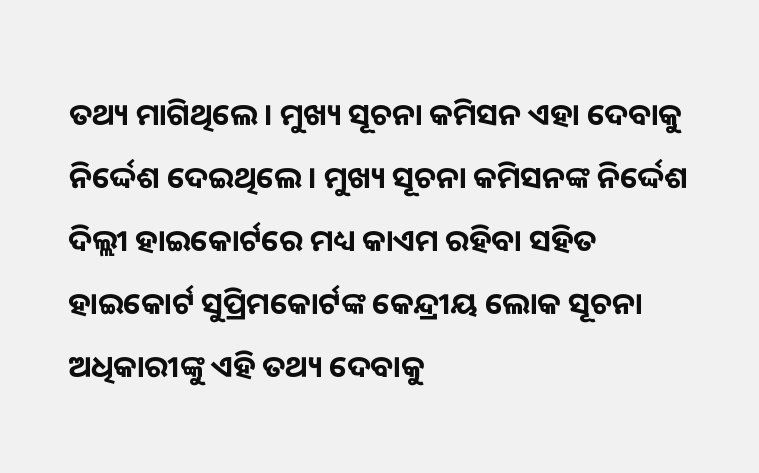ତଥ୍ୟ ମାଗିଥିଲେ। ମୁଖ୍ୟ ସୂଚନା କମିସନ ଏହା ଦେବାକୁ ନିର୍ଦ୍ଦେଶ ଦେଇଥିଲେ। ମୁଖ୍ୟ ସୂଚନା କମିସନଙ୍କ ନିର୍ଦ୍ଦେଶ ଦିଲ୍ଲୀ ହାଇକୋର୍ଟରେ ମଧ୍ୟ କାଏମ ରହିବା ସହିତ ହାଇକୋର୍ଟ ସୁପ୍ରିମକୋର୍ଟଙ୍କ କେନ୍ଦ୍ରୀୟ ଲୋକ ସୂଚନା ଅଧିକାରୀଙ୍କୁ ଏହି ତଥ୍ୟ ଦେବାକୁ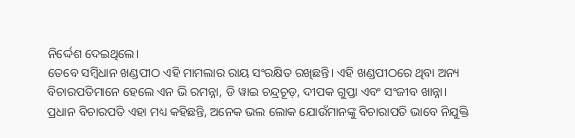ନିର୍ଦ୍ଦେଶ ଦେଇଥିଲେ।
ତେବେ ସମ୍ବିଧାନ ଖଣ୍ଡପୀଠ ଏହି ମାମଲାର ରାୟ ସଂରକ୍ଷିତ ରଖିଛନ୍ତି। ଏହି ଖଣ୍ଡପୀଠରେ ଥିବା ଅନ୍ୟ ବିଚାରପତିମାନେ ହେଲେ ଏନ ଭି ରମନ୍ନା, ଡି ୱାଇ ଚନ୍ଦ୍ରଚୂଡ଼, ଦୀପକ ଗୁପ୍ତା ଏବଂ ସଂଜୀବ ଖାନ୍ନା।
ପ୍ରଧାନ ବିଚାରପତି ଏହା ମଧ୍ୟ କହିଛନ୍ତି, ଅନେକ ଭଲ ଲୋକ ଯୋଉଁମାନଙ୍କୁ ବିଚାରାପତି ଭାବେ ନିଯୁକ୍ତି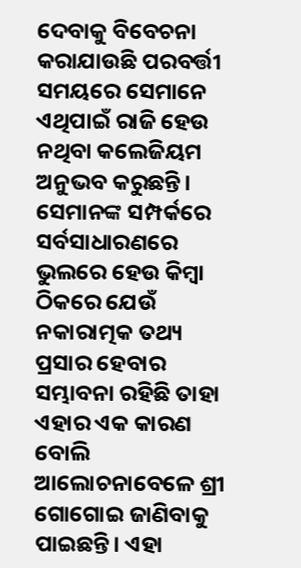ଦେବାକୁ ବିବେଚନା କରାଯାଉଛି ପରବର୍ତ୍ତୀ ସମୟରେ ସେମାନେ ଏଥିପାଇଁ ରାଜି ହେଉ ନଥିବା କଲେଜିୟମ ଅନୁଭବ କରୁଛନ୍ତି। ସେମାନଙ୍କ ସମ୍ପର୍କରେ ସର୍ବସାଧାରଣରେ ଭୁଲରେ ହେଉ କିମ୍ବା ଠିକରେ ଯେଉଁ ନକାରାତ୍ମକ ତଥ୍ୟ ପ୍ରସାର ହେବାର ସମ୍ଭାବନା ରହିଛି ତାହା ଏହାର ଏକ କାରଣ ବୋଲି ଆଲୋଚନାବେଳେ ଶ୍ରୀ ଗୋଗୋଇ ଜାଣିବାକୁ ପାଇଛନ୍ତି। ଏହା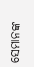ସେମାନଙ୍କ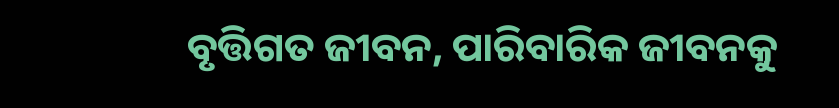ବୃତ୍ତିଗତ ଜୀବନ, ପାରିବାରିକ ଜୀବନକୁ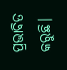ପ୍ରଭାବିତ କରୁଛି।